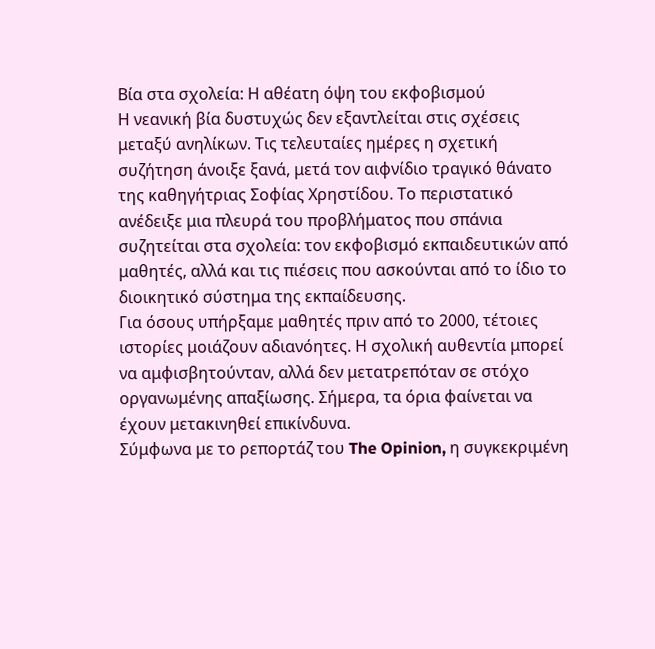Βία στα σχολεία: Η αθέατη όψη του εκφοβισμού
Η νεανική βία δυστυχώς δεν εξαντλείται στις σχέσεις μεταξύ ανηλίκων. Τις τελευταίες ημέρες η σχετική συζήτηση άνοιξε ξανά, μετά τον αιφνίδιο τραγικό θάνατο της καθηγήτριας Σοφίας Χρηστίδου. Το περιστατικό ανέδειξε μια πλευρά του προβλήματος που σπάνια συζητείται στα σχολεία: τον εκφοβισμό εκπαιδευτικών από μαθητές, αλλά και τις πιέσεις που ασκούνται από το ίδιο το διοικητικό σύστημα της εκπαίδευσης.
Για όσους υπήρξαμε μαθητές πριν από το 2000, τέτοιες ιστορίες μοιάζουν αδιανόητες. Η σχολική αυθεντία μπορεί να αμφισβητούνταν, αλλά δεν μετατρεπόταν σε στόχο οργανωμένης απαξίωσης. Σήμερα, τα όρια φαίνεται να έχουν μετακινηθεί επικίνδυνα.
Σύμφωνα με το ρεπορτάζ του The Opinion, η συγκεκριμένη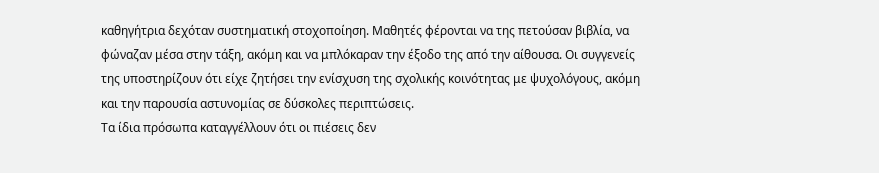καθηγήτρια δεχόταν συστηματική στοχοποίηση. Μαθητές φέρονται να της πετούσαν βιβλία, να φώναζαν μέσα στην τάξη, ακόμη και να μπλόκαραν την έξοδο της από την αίθουσα. Οι συγγενείς της υποστηρίζουν ότι είχε ζητήσει την ενίσχυση της σχολικής κοινότητας με ψυχολόγους, ακόμη και την παρουσία αστυνομίας σε δύσκολες περιπτώσεις.
Τα ίδια πρόσωπα καταγγέλλουν ότι οι πιέσεις δεν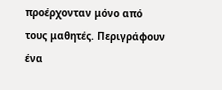προέρχονταν μόνο από τους μαθητές. Περιγράφουν ένα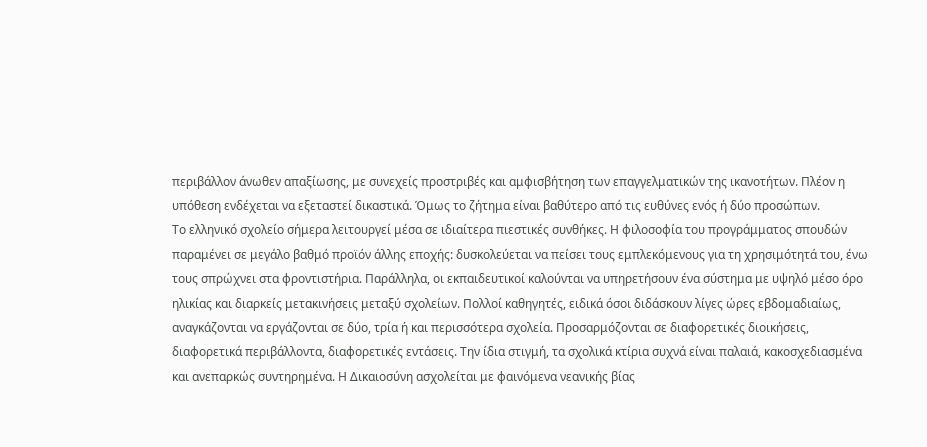περιβάλλον άνωθεν απαξίωσης, με συνεχείς προστριβές και αμφισβήτηση των επαγγελματικών της ικανοτήτων. Πλέον η υπόθεση ενδέχεται να εξεταστεί δικαστικά. Όμως το ζήτημα είναι βαθύτερο από τις ευθύνες ενός ή δύο προσώπων.
Το ελληνικό σχολείο σήμερα λειτουργεί μέσα σε ιδιαίτερα πιεστικές συνθήκες. Η φιλοσοφία του προγράμματος σπουδών παραμένει σε μεγάλο βαθμό προϊόν άλλης εποχής: δυσκολεύεται να πείσει τους εμπλεκόμενους για τη χρησιμότητά του, ένω τους σπρώχνει στα φροντιστήρια. Παράλληλα, οι εκπαιδευτικοί καλούνται να υπηρετήσουν ένα σύστημα με υψηλό μέσο όρο ηλικίας και διαρκείς μετακινήσεις μεταξύ σχολείων. Πολλοί καθηγητές, ειδικά όσοι διδάσκουν λίγες ώρες εβδομαδιαίως, αναγκάζονται να εργάζονται σε δύο, τρία ή και περισσότερα σχολεία. Προσαρμόζονται σε διαφορετικές διοικήσεις, διαφορετικά περιβάλλοντα, διαφορετικές εντάσεις. Την ίδια στιγμή, τα σχολικά κτίρια συχνά είναι παλαιά, κακοσχεδιασμένα και ανεπαρκώς συντηρημένα. Η Δικαιοσύνη ασχολείται με φαινόμενα νεανικής βίας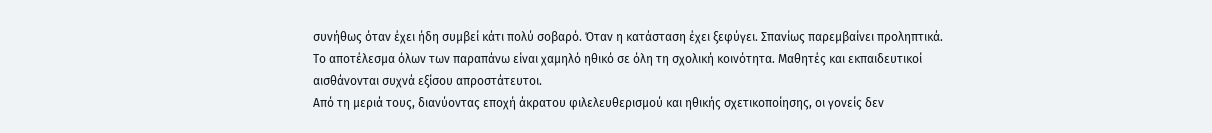συνήθως όταν έχει ήδη συμβεί κάτι πολύ σοβαρό. Όταν η κατάσταση έχει ξεφύγει. Σπανίως παρεμβαίνει προληπτικά.
Το αποτέλεσμα όλων των παραπάνω είναι χαμηλό ηθικό σε όλη τη σχολική κοινότητα. Μαθητές και εκπαιδευτικοί αισθάνονται συχνά εξίσου απροστάτευτοι.
Από τη μεριά τους, διανύοντας εποχή άκρατου φιλελευθερισμού και ηθικής σχετικοποίησης, οι γονείς δεν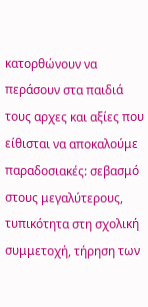κατορθώνουν να περάσουν στα παιδιά τους αρχες και αξίες που είθισται να αποκαλούμε παραδοσιακές: σεβασμό στους μεγαλύτερους, τυπικότητα στη σχολική συμμετοχή, τήρηση των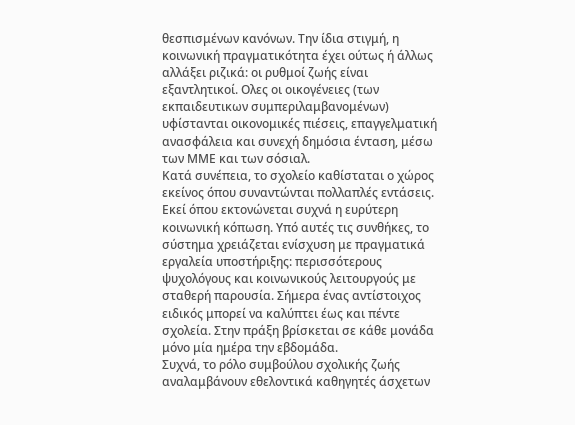θεσπισμένων κανόνων. Την ίδια στιγμή, η κοινωνική πραγματικότητα έχει ούτως ή άλλως αλλάξει ριζικά: οι ρυθμοί ζωής είναι εξαντλητικοί. Ολες οι οικογένειες (των εκπαιδευτικων συμπεριλαμβανομένων) υφίστανται οικονομικές πιέσεις, επαγγελματική ανασφάλεια και συνεχή δημόσια ένταση, μέσω των ΜΜΕ και των σόσιαλ.
Κατά συνέπεια, το σχολείο καθίσταται ο χώρος εκείνος όπου συναντώνται πολλαπλές εντάσεις. Εκεί όπου εκτονώνεται συχνά η ευρύτερη κοινωνική κόπωση. Υπό αυτές τις συνθήκες, το σύστημα χρειάζεται ενίσχυση με πραγματικά εργαλεία υποστήριξης: περισσότερους ψυχολόγους και κοινωνικούς λειτουργούς με σταθερή παρουσία. Σήμερα ένας αντίστοιχος ειδικός μπορεί να καλύπτει έως και πέντε σχολεία. Στην πράξη βρίσκεται σε κάθε μονάδα μόνο μία ημέρα την εβδομάδα.
Συχνά, το ρόλο συμβούλου σχολικής ζωής αναλαμβάνουν εθελοντικά καθηγητές άσχετων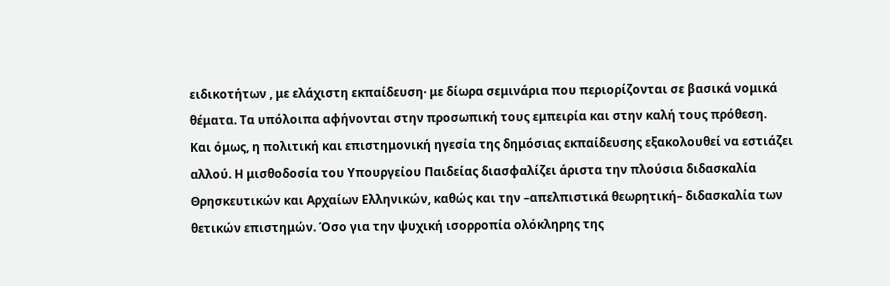ειδικοτήτων , με ελάχιστη εκπαίδευση· με δίωρα σεμινάρια που περιορίζονται σε βασικά νομικά θέματα. Τα υπόλοιπα αφήνονται στην προσωπική τους εμπειρία και στην καλή τους πρόθεση.
Και όμως, η πολιτική και επιστημονική ηγεσία της δημόσιας εκπαίδευσης εξακολουθεί να εστιάζει αλλού. Η μισθοδοσία του Υπουργείου Παιδείας διασφαλίζει άριστα την πλούσια διδασκαλία Θρησκευτικών και Αρχαίων Ελληνικών, καθώς και την –απελπιστικά θεωρητική– διδασκαλία των θετικών επιστημών. Όσο για την ψυχική ισορροπία ολόκληρης της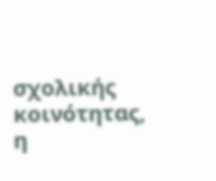σχολικής κοινότητας, η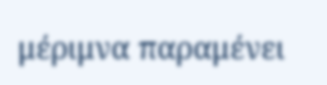μέριμνα παραμένει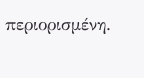περιορισμένη.